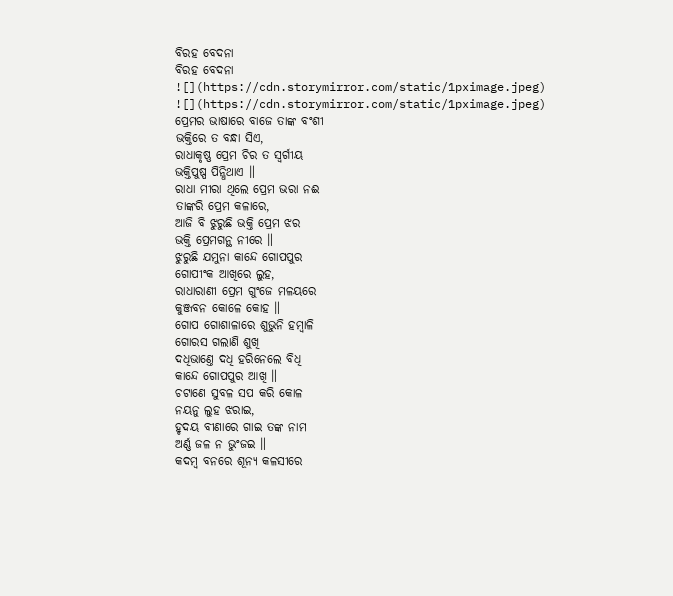ବିରହ ବେଦନା
ବିରହ ବେଦନା
![](https://cdn.storymirror.com/static/1pximage.jpeg)
![](https://cdn.storymirror.com/static/1pximage.jpeg)
ପ୍ରେମର ଭାଷାରେ ବାଜେ ତାଙ୍କ ବଂଶୀ
ଭକ୍ତିରେ ତ ବନ୍ଧା ସିଏ,
ରାଧାକୃଷ୍ଣ ପ୍ରେମ ଚିର ତ ସ୍ୱର୍ଗୀୟ
ଭକ୍ତିପୁଷ୍ପ ପିନ୍ଧିଥାଏ ॥
ରାଧା ମୀରା ଥିଲେ ପ୍ରେମ ଭରା ନଈ
ତାଙ୍କରି ପ୍ରେମ କଳାରେ,
ଆଜି ବି ଝୁରୁଛି ଭକ୍ତି ପ୍ରେମ ଝର
ଭକ୍ତି ପ୍ରେମଗନ୍ଥ ନୀରେ ॥
ଝୁରୁଛି ଯମୁନା କାନ୍ଦେ ଗୋପପୁର
ଗୋପୀଂକ ଆଖିରେ ଲୁହ,
ରାଧାରାଣୀ ପ୍ରେମ ଗୁଂଜେ ମଳୟରେ
କୁଞ୍ଜବନ କୋଳେ କୋହ ॥
ଗୋପ ଗୋଶାଳାରେ ଶୁଭୁନି ହମ୍ବାଳି
ଗୋରସ ଗଲାଣି ଶୁଖି
ଦଧିଭାଣ୍ତେ ଦଧି ହରିନେଲେ ବିଧି
କାନ୍ଦେ ଗୋପପୁର ଆଖି ॥
ଚଟାଣେ ସୁବଳ ସପ କରି କୋଳ
ନୟନୁ ଲୁହ ଝରାଇ,
ହୃଦୟ ବୀଣାରେ ଗାଇ ତଙ୍କ ନାମ
ଅର୍ଣ୍ଣ ଜଳ ନ ଭୁଂଜଇ ॥
କଦମ୍ବ ବନରେ ଶୂନ୍ୟ କଳସୀରେ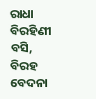ରାଧା ବିରହିଣୀ ବସି,
ବିରହ ବେଦନା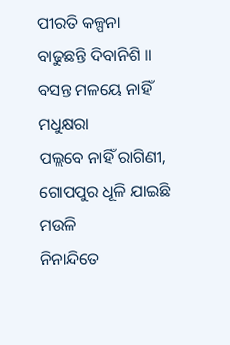ପୀରତି କଳ୍ପନା
ବାଢୁଛନ୍ତି ଦିବାନିଶି ॥
ବସନ୍ତ ମଳୟେ ନାହିଁ ମଧୁକ୍ଷରା
ପଲ୍ଲବେ ନାହିଁ ରାଗିଣୀ,
ଗୋପପୁର ଧୂଳି ଯାଇଛି ମଉଳି
ନିନାନ୍ଦିତେ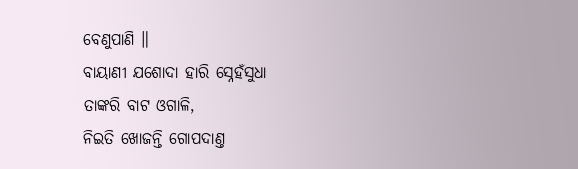ବେଣୁପାଣି ॥
ବାୟାଣୀ ଯଶୋଦା ହାରି ସ୍ନେହଁସୁଧା
ତାଙ୍କରି ବାଟ ଓଗାଳି,
ନିଇତି ଖୋଜନ୍ତି ଗୋପଦାଣ୍ତ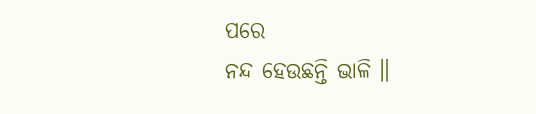ପରେ
ନନ୍ଦ ହେଉଛନ୍ତି ଭାଳି ॥